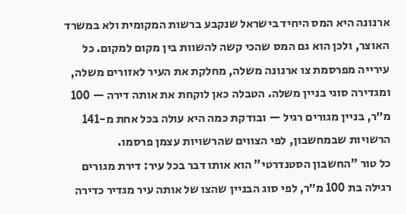ארנונה היא המס היחיד בישראל שנקבע ברשות המקומית ולא במשרד האוצר, ולכן הוא גם המס שהכי קשה להשוות בין מקום למקום. כל עירייה מפרסמת צו ארנונה משלה, מחלקת את העיר לאזורים משלה, ומגדירה סוגי בניין משלה. הטבלה כאן לוקחת את אותה דירה — 100 מ״ר, בניין מגורים רגיל — ובודקת כמה היא עולה בכל אחת מ-141 הרשויות שבמחשבון, לפי הצווים שהרשויות עצמן פרסמו.
כל טור "החשבון הסטנדרטי" הוא אותו דבר בכל עיר: דירת מגורים רגילה בת 100 מ״ר, לפי סוג הבניין שהצו של אותה עיר מגדיר כדירה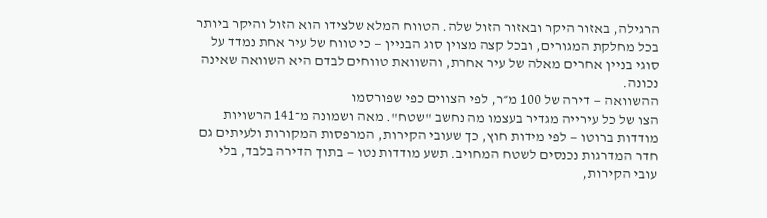הרגילה, באזור היקר ובאזור הזול שלה. הטווח המלא שלצידו הוא הזול והיקר ביותר בכל מחלקת המגורים, ובכל קצה מצוין סוג הבניין — כי טווח של עיר אחת נמדד על סוגי בניין אחרים מאלה של עיר אחרת, והשוואת טווחים לבדם היא השוואה שאינה נכונה.
ההשוואה — דירה של 100 מ״ר, לפי הצווים כפי שפורסמו
הצו של כל עירייה מגדיר בעצמו מה נחשב "שטח". מאה ושמונה מ־141 הרשויות מודדות ברוטו — לפי מידות חוץ, כך שעובי הקירות, המרפסות המקורות ולעיתים גם חדר המדרגות נכנסים לשטח המחויב. תשע מודדות נטו — בתוך הדירה בלבד, בלי עובי הקירות,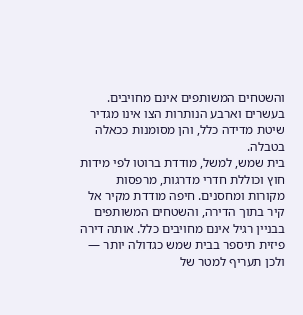והשטחים המשותפים אינם מחויבים. בעשרים וארבע הנותרות הצו אינו מגדיר שיטת מדידה כלל, והן מסומנות ככאלה בטבלה.
בית שמש, למשל, מודדת ברוטו לפי מידות חוץ וכוללת חדרי מדרגות, מרפסות מקורות ומחסנים. חיפה מודדת מקיר אל קיר בתוך הדירה, והשטחים המשותפים בבניין רגיל אינם מחויבים כלל. אותה דירה פיזית תיספר בבית שמש כגדולה יותר — ולכן תעריף למטר של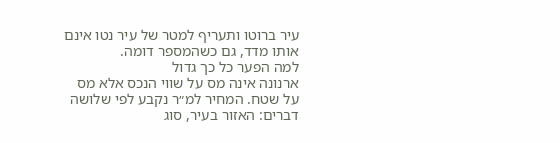עיר ברוטו ותעריף למטר של עיר נטו אינם אותו מדד, גם כשהמספר דומה.
למה הפער כל כך גדול
ארנונה אינה מס על שווי הנכס אלא מס על שטח. המחיר למ״ר נקבע לפי שלושה דברים: האזור בעיר, סוג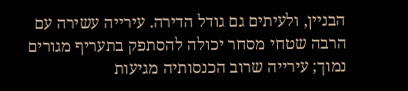הבניין, ולעיתים גם גודל הדירה. עירייה עשירה עם הרבה שטחי מסחר יכולה להסתפק בתעריף מגורים נמוך; עירייה שרוב הכנסותיה מגיעות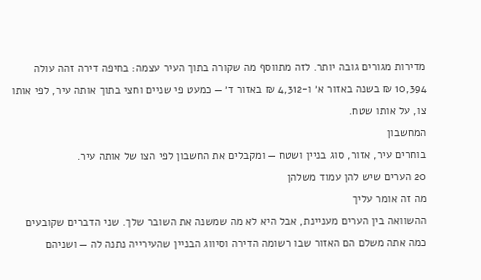מדירות מגורים גובה יותר. לזה מתווסף מה שקורה בתוך העיר עצמה: בחיפה דירה זהה עולה 10,394 ₪ בשנה באזור א׳ ו-4,312 ₪ באזור ד׳ — כמעט פי שניים וחצי בתוך אותה עיר, לפי אותו צו, על אותו שטח.
המחשבון
בוחרים עיר, אזור, סוג בניין ושטח — ומקבלים את החשבון לפי הצו של אותה עיר.
20 הערים שיש להן עמוד משלהן
מה זה אומר עליך
ההשוואה בין הערים מעניינת, אבל היא לא מה שמשנה את השובר שלך. שני הדברים שקובעים כמה אתה משלם הם האזור שבו רשומה הדירה וסיווג הבניין שהעירייה נתנה לה — ושניהם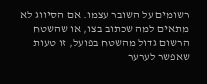רשומים על השובר עצמו. אם הסיווג לא מתאים למה שכתוב בצו, או שהשטח הרשום גדול מהשטח בפועל, זו טעות שאפשר לערער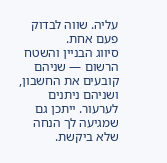עליה. שווה לבדוק פעם אחת.
סיווג הבניין והשטח הרשום — שניהם קובעים את החשבון, ושניהם ניתנים לערעור. ייתכן גם שמגיעה לך הנחה שלא ביקשת.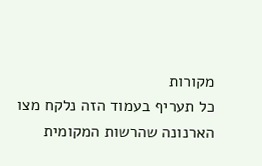מקורות
כל תעריף בעמוד הזה נלקח מצו הארנונה שהרשות המקומית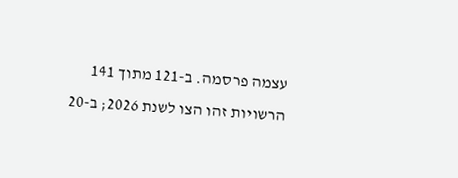עצמה פרסמה. ב-121 מתוך 141 הרשויות זהו הצו לשנת 2026; ב-20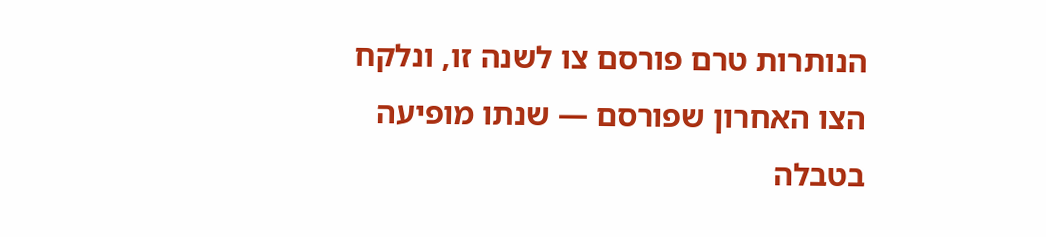הנותרות טרם פורסם צו לשנה זו, ונלקח הצו האחרון שפורסם — שנתו מופיעה בטבלה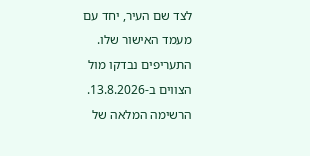לצד שם העיר, יחד עם מעמד האישור שלו. התעריפים נבדקו מול הצווים ב-13.8.2026. הרשימה המלאה של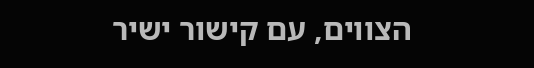הצווים, עם קישור ישיר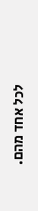לכל אחד מהם.